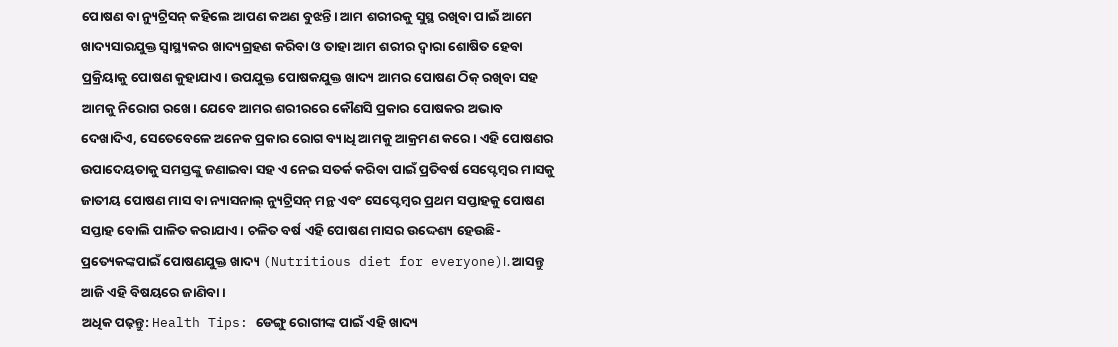ପୋଷଣ ବା ନ୍ୟୁଟ୍ରିସନ୍ କହିଲେ ଆପଣ କଅଣ ବୁଝନ୍ତି। ଆମ ଶରୀରକୁ ସୁସ୍ଥ ରଖିବା ପାଇଁ ଆମେ ଖାଦ୍ୟସାରଯୁକ୍ତ ସ୍ୱାସ୍ଥ୍ୟକର ଖାଦ୍ୟଗ୍ରହଣ କରିବା ଓ ତାହା ଆମ ଶରୀର ଦ୍ୱାରା ଶୋଷିତ ହେବା ପ୍ରକ୍ରିୟାକୁ ପୋଷଣ କୁହାଯାଏ। ଉପଯୁକ୍ତ ପୋଷକଯୁକ୍ତ ଖାଦ୍ୟ ଆମର ପୋଷଣ ଠିକ୍ ରଖିବା ସହ ଆମକୁ ନିରୋଗ ରଖେ। ଯେବେ ଆମର ଶରୀରରେ କୌଣସି ପ୍ରକାର ପୋଷକର ଅଭାବ ଦେଖାଦିଏ, ସେତେବେଳେ ଅନେକ ପ୍ରକାର ରୋଗ ବ୍ୟାଧି ଆମକୁ ଆକ୍ରମଣ କରେ। ଏହି ପୋଷଣର ଉପାଦେୟତାକୁ ସମସ୍ତଙ୍କୁ ଜଣାଇବା ସହ ଏ ନେଇ ସତର୍କ କରିବା ପାଇଁ ପ୍ରତିବର୍ଷ ସେପ୍ଟେମ୍ବର ମାସକୁ ଜାତୀୟ ପୋଷଣ ମାସ ବା ନ୍ୟାସନାଲ୍ ନ୍ୟୁଟ୍ରିସନ୍ ମନ୍ଥ ଏବଂ ସେପ୍ଟେମ୍ବର ପ୍ରଥମ ସପ୍ତାହକୁ ପୋଷଣ ସପ୍ତାହ ବୋଲି ପାଳିତ କରାଯାଏ। ଚଳିତ ବର୍ଷ ଏହି ପୋଷଣ ମାସର ଉଦ୍ଦେଶ୍ୟ ହେଉଛି- ପ୍ରତ୍ୟେକଙ୍କପାଇଁ ପୋଷଣଯୁକ୍ତ ଖାଦ୍ୟ (Nutritious diet for everyone)।. ଆସନ୍ତୁ ଆଜି ଏହି ବିଷୟରେ ଜାଣିବା।
ଅଧିକ ପଢ଼ନ୍ତୁ: Health Tips: ଡେଙ୍ଗୁ ରୋଗୀଙ୍କ ପାଇଁ ଏହି ଖାଦ୍ୟ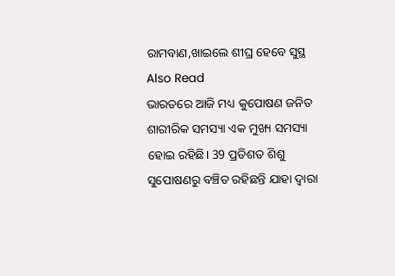ରାମବାଣ,ଖାଇଲେ ଶୀଘ୍ର ହେବେ ସୁସ୍ଥ
Also Read
ଭାରତରେ ଆଜି ମଧ୍ୟ କୁପୋଷଣ ଜନିତ ଶାରୀରିକ ସମସ୍ୟା ଏକ ମୁଖ୍ୟ ସମସ୍ୟା ହୋଇ ରହିଛି। 39 ପ୍ରତିଶତ ଶିଶୁ ସୁପୋଷଣରୁ ବଞ୍ଚିତ ରହିଛନ୍ତି ଯାହା ଦ୍ୱାରା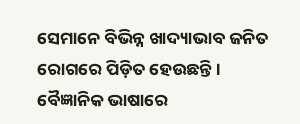ସେମାନେ ବିଭିନ୍ନ ଖାଦ୍ୟାଭାବ ଜନିତ ରୋଗରେ ପିଡ଼ିତ ହେଉଛନ୍ତି। ବୈଜ୍ଞାନିକ ଭାଷାରେ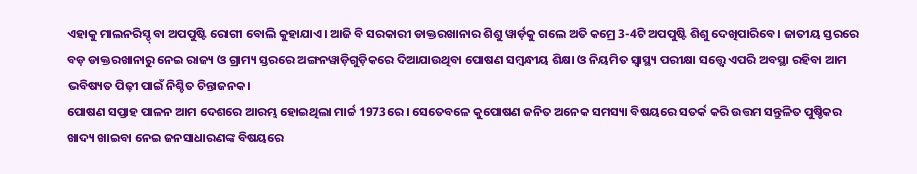ଏହାକୁ ମାଲନରିସ୍ଡ୍ ବା ଅପପୁଷ୍ଟି ରୋଗୀ ବୋଲି କୁହାଯାଏ। ଆଜି ବି ସରକାରୀ ଡାକ୍ତରଖାନାର ଶିଶୁ ୱାର୍ଡ଼କୁ ଗଲେ ଅତି କମ୍ରେ 3-4ଟି ଅପପୁଷ୍ଟି ଶିଶୁ ଦେଖିପାରିବେ। ଜାତୀୟ ସ୍ତରରେ ବଡ଼ ଡାକ୍ତରଖାନାରୁ ନେଇ ରାଜ୍ୟ ଓ ଗ୍ରାମ୍ୟ ସ୍ତରରେ ଅଙ୍ଗନୱାଡ଼ିଗୁଡ଼ିକରେ ଦିଆଯାଉଥିବା ପୋଷଣ ସମ୍ବନ୍ଧୀୟ ଶିକ୍ଷା ଓ ନିୟମିତ ସ୍ୱାସ୍ଥ୍ୟ ପରୀକ୍ଷା ସତ୍ତ୍ୱେ ଏପରି ଅବସ୍ଥା ରହିବା ଆମ ଭବିଷ୍ୟତ ପିଢ଼ୀ ପାଇଁ ନିଶ୍ଚିତ ଚିନ୍ତାଜନକ।
ପୋଷଣ ସପ୍ତାହ ପାଳନ ଆମ ଦେଶରେ ଆରମ୍ଭ ହୋଇଥିଲା ମାର୍ଚ୍ଚ 1973ରେ। ସେତେବଳେ କୁପୋଷଣ ଜନିତ ଅନେକ ସମସ୍ୟା ବିଷୟରେ ସତର୍କ କରି ଉତ୍ତମ ସନ୍ତୁଳିତ ପୁଷ୍ଚିକର ଖାଦ୍ୟ ଖାଇବା ନେଇ ଜନସାଧାରଣଙ୍କ ବିଷୟରେ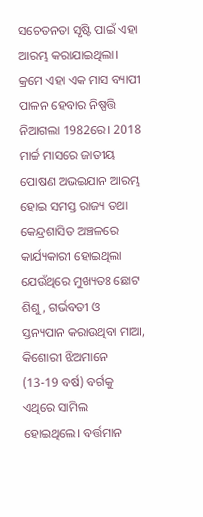ସଚେତନତା ସୃଷ୍ଟି ପାଇଁ ଏହା ଆରମ୍ଭ କରାଯାଇଥିଲା। କ୍ରମେ ଏହା ଏକ ମାସ ବ୍ୟାପୀ ପାଳନ ହେବାର ନିଷ୍ପତ୍ତି ନିଆଗଲା 1982ରେ। 2018 ମାର୍ଚ୍ଚ ମାସରେ ଜାତୀୟ ପୋଷଣ ଅଭଇଯାନ ଆରମ୍ଭ ହୋଇ ସମସ୍ତ ରାଜ୍ୟ ତଥା କେନ୍ଦ୍ରଶାସିତ ଅଞ୍ଚଳରେ କାର୍ଯ୍ୟକାରୀ ହୋଇଥିଲା ଯେଉଁଥିରେ ମୁଖ୍ୟତଃ ଛୋଟ ଶିଶୁ, ଗର୍ଭବତୀ ଓ ସ୍ତନ୍ୟପାନ କରାଉଥିବା ମାଆ, କିଶୋରୀ ଝିଅମାନେ (13-19 ବର୍ଷ) ବର୍ଗକୁ ଏଥିରେ ସାମିଲ ହୋଇଥିଲେ। ବର୍ତ୍ତମାନ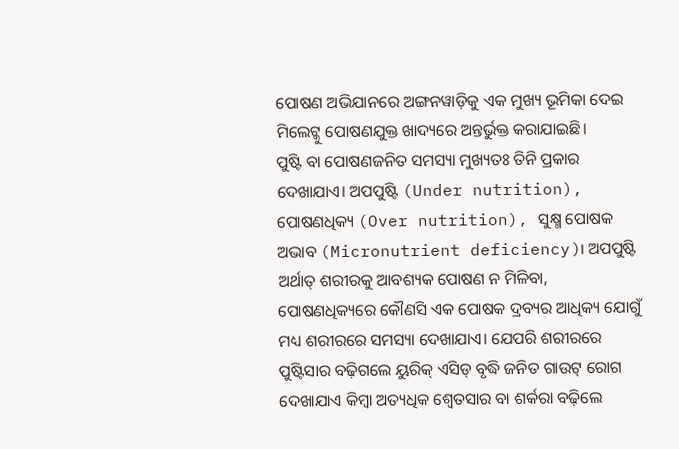ପୋଷଣ ଅଭିଯାନରେ ଅଙ୍ଗନୱାଡ଼ିକୁ ଏକ ମୁଖ୍ୟ ଭୂମିକା ଦେଇ ମିଲେଟ୍କୁ ପୋଷଣଯୁକ୍ତ ଖାଦ୍ୟରେ ଅନ୍ତର୍ଭୁକ୍ତ କରାଯାଇଛି।
ପୁଷ୍ଟି ବା ପୋଷଣଜନିତ ସମସ୍ୟା ମୁଖ୍ୟତଃ ତିନି ପ୍ରକାର ଦେଖାଯାଏ। ଅପପୁଷ୍ଟି (Under nutrition), ପୋଷଣଧିକ୍ୟ (Over nutrition), ସୁକ୍ଷ୍ମ ପୋଷକ ଅଭାବ (Micronutrient deficiency)। ଅପପୁଷ୍ଟି ଅର୍ଥାତ୍ ଶରୀରକୁ ଆବଶ୍ୟକ ପୋଷଣ ନ ମିଳିବା, ପୋଷଣଧିକ୍ୟରେ କୌଣସି ଏକ ପୋଷକ ଦ୍ରବ୍ୟର ଆଧିକ୍ୟ ଯୋଗୁଁ ମଧ୍ୟ ଶରୀରରେ ସମସ୍ୟା ଦେଖାଯାଏ। ଯେପରି ଶରୀରରେ ପୁଷ୍ଟିସାର ବଢ଼ିଗଲେ ୟୁରିକ୍ ଏସିଡ୍ ବୃଦ୍ଧି ଜନିତ ଗାଉଟ୍ ରୋଗ ଦେଖାଯାଏ କିମ୍ୱା ଅତ୍ୟଧିକ ଶ୍ୱେତସାର ବା ଶର୍କରା ବଢ଼ିଲେ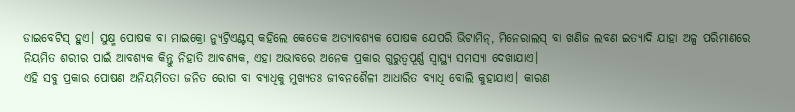ଡାଇବେଟିସ୍ ହୁଏ। ସୁକ୍ଷ୍ମ ପୋଷକ ବା ମାଇକ୍ରୋ ନ୍ୟୁଟ୍ରିଏଣ୍ଟସ୍ କହିଲେ କେତେକ ଅତ୍ୟାବଶ୍ୟକ ପୋଷକ ଯେପରି ଭିଟାମିନ୍, ମିନେରାଲସ୍ ବା ଖଣିଜ ଲବଣ ଇତ୍ୟାଦି ଯାହା ଅଳ୍ପ ପରିମାଣରେ ନିୟମିତ ଶରୀର ପାଇଁ ଆବଶ୍ୟକ କିନ୍ତୁ ନିହାତି ଆବଶ୍ୟକ, ଏହା ଅଭାବରେ ଅନେକ ପ୍ରକାର ଗୁରୁତ୍ୱପୂର୍ଣ୍ଣ ସ୍ୱାସ୍ଥ୍ୟ ସମସ୍ୟା ଦେଖାଯାଏ।
ଏହି ସବୁ ପ୍ରକାର ପୋଷଣ ଅନିୟମିତତା ଜନିତ ରୋଗ ବା ବ୍ୟାଧିକୁ ମୁଖ୍ୟତଃ ଜୀବନଶୈଳୀ ଆଧାରିତ ବ୍ୟାଧି ବୋଲି କୁହାଯାଏ। କାରଣ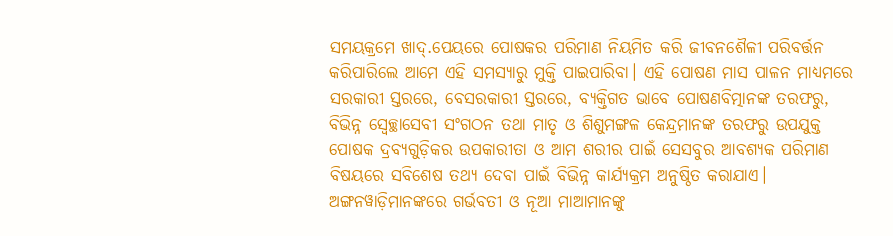ସମୟକ୍ରମେ ଖାଦ୍.ପେୟରେ ପୋଷକର ପରିମାଣ ନିୟମିତ କରି ଜୀବନଶୈଳୀ ପରିବର୍ତ୍ତନ କରିପାରିଲେ ଆମେ ଏହି ସମସ୍ୟାରୁ ମୁକ୍ତି ପାଇପାରିବା। ଏହି ପୋଷଣ ମାସ ପାଳନ ମାଧ୍ୟମରେ ସରକାରୀ ସ୍ତରରେ, ବେସରକାରୀ ସ୍ତରରେ, ବ୍ୟକ୍ତିଗତ ଭାବେ ପୋଷଣବିତ୍ମାନଙ୍କ ତରଫରୁ, ବିଭିନ୍ନ ସ୍ୱେଚ୍ଛାସେବୀ ସଂଗଠନ ତଥା ମାତୃ ଓ ଶିଶୁମଙ୍ଗଳ କେନ୍ଦ୍ରମାନଙ୍କ ତରଫରୁ ଉପଯୁକ୍ତ ପୋଷକ ଦ୍ରବ୍ୟଗୁଡ଼ିକର ଉପକାରୀତା ଓ ଆମ ଶରୀର ପାଇଁ ସେସବୁର ଆବଶ୍ୟକ ପରିମାଣ ବିଷୟରେ ସବିଶେଷ ତଥ୍ୟ ଦେବା ପାଇଁ ବିଭିନ୍ନ କାର୍ଯ୍ୟକ୍ରମ ଅନୁଷ୍ଠିତ କରାଯାଏ। ଅଙ୍ଗନୱାଡ଼ିମାନଙ୍କରେ ଗର୍ଭବତୀ ଓ ନୂଆ ମାଆମାନଙ୍କୁ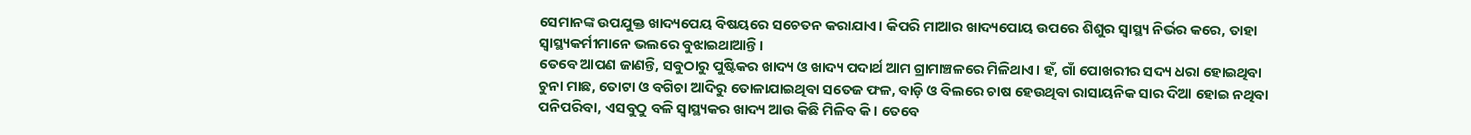ସେମାନଙ୍କ ଉପଯୁକ୍ତ ଖାଦ୍ୟପେୟ ବିଷୟରେ ସଚେତନ କରାଯାଏ। କିପରି ମାଆର ଖାଦ୍ୟପୋୟ ଉପରେ ଶିଶୁର ସ୍ୱାସ୍ଥ୍ୟ ନିର୍ଭର କରେ, ତାହା ସ୍ୱାସ୍ଥ୍ୟକର୍ମୀମାନେ ଭଲରେ ବୁଝାଇଥାଆନ୍ତି।
ତେବେ ଆପଣ ଜାଣନ୍ତି, ସବୁଠାରୁ ପୁଷ୍ଟିକର ଖାଦ୍ୟ ଓ ଖାଦ୍ୟ ପଦାର୍ଥ ଆମ ଗ୍ରାମାଞ୍ଚଳରେ ମିଳିଥାଏ। ହଁ, ଗାଁ ପୋଖରୀର ସଦ୍ୟ ଧରା ହୋଇଥିବା ଚୁନା ମାଛ, ତୋଟା ଓ ବଗିଚା ଆଦିରୁ ତୋଳାଯାଇଥିବା ସତେଜ ଫଳ, ବାଡ଼ି ଓ ବିଲରେ ଚାଷ ହେଉଥିବା ରାସାୟନିକ ସାର ଦିଆ ହୋଇ ନଥିବା ପନିପରିବା, ଏସବୁଠୁ ବଳି ସ୍ୱାସ୍ଥ୍ୟକର ଖାଦ୍ୟ ଆଉ କିଛି ମିଳିବ କି। ତେବେ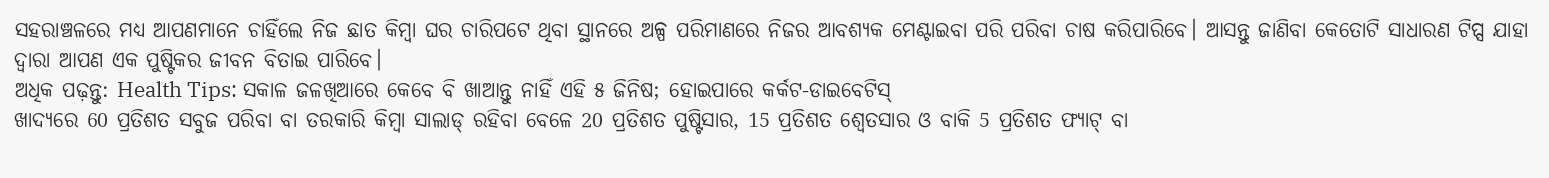ସହରାଞ୍ଚଳରେ ମଧ୍ୟ ଆପଣମାନେ ଚାହିଁଲେ ନିଜ ଛାତ କିମ୍ୱା ଘର ଚାରିପଟେ ଥିବା ସ୍ଥାନରେ ଅଳ୍ପ ପରିମାଣରେ ନିଜର ଆବଶ୍ୟକ ମେଣ୍ଟାଇବା ପରି ପରିବା ଚାଷ କରିପାରିବେ। ଆସନ୍ତୁ ଜାଣିବା କେତୋଟି ସାଧାରଣ ଟିପ୍ସ ଯାହା ଦ୍ୱାରା ଆପଣ ଏକ ପୁଷ୍ଟିକର ଜୀବନ ବିତାଇ ପାରିବେ।
ଅଧିକ ପଢ଼ନ୍ତୁ: Health Tips: ସକାଳ ଜଳଖିଆରେ କେବେ ବି ଖାଆନ୍ତୁ ନାହିଁ ଏହି ୫ ଜିନିଷ; ହୋଇପାରେ କର୍କଟ-ଡାଇବେଟିସ୍
ଖାଦ୍ୟରେ 60 ପ୍ରତିଶତ ସବୁଜ ପରିବା ବା ତରକାରି କିମ୍ୱା ସାଲାଡ୍ ରହିବା ବେଳେ 20 ପ୍ରତିଶତ ପୁଷ୍ଟିସାର, 15 ପ୍ରତିଶତ ଶ୍ୱେତସାର ଓ ବାକି 5 ପ୍ରତିଶତ ଫ୍ୟାଟ୍ ବା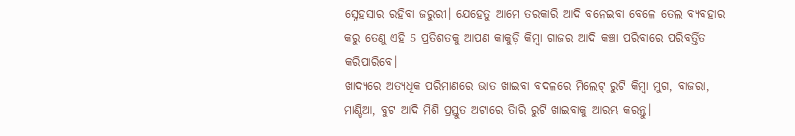ସ୍ନେହସାର ରହିବା ଜରୁରୀ। ଯେହେତୁ ଆମେ ତରକାରି ଆଦି ବନେଇବା ବେଳେ ତେଲ ବ୍ୟବହାର କରୁ ତେଣୁ ଏହି 5 ପ୍ରତିଶତକୁ ଆପଣ କାକୁଡ଼ି କିମ୍ୱା ଗାଜର ଆଦି କଞ୍ଚା ପରିବାରେ ପରିବର୍ତ୍ତିତ କରିପାରିବେ।
ଖାଦ୍ୟରେ ଅତ୍ୟଧିକ ପରିମାଣରେ ଭାତ ଖାଇବା ବଦଳରେ ମିଲେଟ୍ ରୁଟି କିମ୍ୱା ମୁଗ, ବାଜରା, ମାଣ୍ଡିଆ, ବୁଟ ଆଦି ମିଶି ପ୍ରସ୍ତୁତ ଅଟାରେ ତିାରି ରୁଟି ଖାଇବାକୁ ଆରମ୍ଭ କରନ୍ତୁ।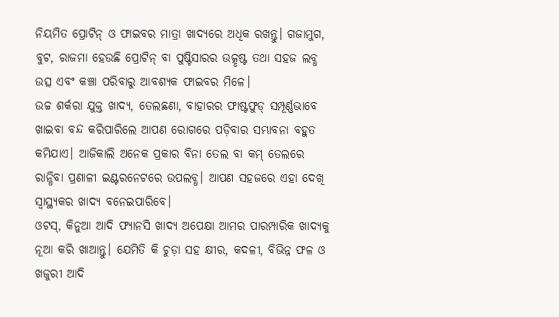ନିୟମିତ ପ୍ରୋଟିନ୍ ଓ ଫାଇବର ମାତ୍ରା ଖାଦ୍ୟରେ ଅଧିକ ରଖନ୍ତୁ। ଗଜାମୁଗ, ବୁଟ, ରାଜମା ହେଉଛି ପ୍ରୋଟିନ୍ ବା ପୁଷ୍ଟିସାରର ଉତ୍କୃଷ୍ଟ ତଥା ସହଜ ଲବ୍ଧ ଉତ୍ସ ଏବଂ କଞ୍ଚା ପରିବାରୁ ଆବଶ୍ୟକ ଫାଇବର ମିଳେ।
ଉଚ୍ଚ ଶର୍କରା ଯୁକ୍ତ ଖାଦ୍ୟ, ତେଲଛଣା, ବାହାରର ଫାଷ୍ଟଫୁଡ୍ ସମ୍ପୂର୍ଣ୍ଣଭାବେ ଖାଇବା ବନ୍ଦ କରିପାରିଲେ ଆପଣ ରୋଗରେ ପଡ଼ିବାର ସମ୍ଭାବନା ବହୁତ କମିଯାଏ। ଆଜିକାଲି ଅନେକ ପ୍ରକାର ବିନା ତେଲ ବା କମ୍ ତେଲରେ ରାନ୍ଧିବା ପ୍ରଣାଳୀ ଇଣ୍ଟରନେଟରେ ଉପଲବ୍ଧ। ଆପଣ ସହଜରେ ଏହା ଦେଖି ସ୍ୱାସ୍ଥ୍ୟକର ଖାଦ୍ୟ ବନେଇପାରିବେ।
ଓଟସ୍, କିନୁଆ ଆଦି ଫ୍ୟାନସି ଖାଦ୍ୟ ଅପେକ୍ଷା ଆମର ପାରମ୍ପାରିକ ଖାଦ୍ୟକୁ ନୂଆ କରି ଖାଆନ୍ତୁ। ଯେମିତି କି ଚୁଡ଼ା ସହ କ୍ଷୀର, କଦଳୀ, ବିଭିନ୍ନ ଫଳ ଓ ଖଜୁରୀ ଆଦି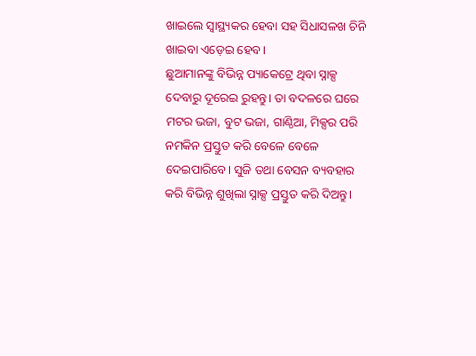ଖାଇଲେ ସ୍ୱାସ୍ଥ୍ୟକର ହେବା ସହ ସିଧାସଳଖ ଚିନି ଖାଇବା ଏଡ଼େଇ ହେବ।
ଛୁଆମାନଙ୍କୁ ବିଭିନ୍ନ ପ୍ୟାକେଟ୍ରେ ଥିବା ସ୍ନାକ୍ସ ଦେବାରୁ ଦୂରେଇ ରୁହନ୍ତୁ। ତା ବଦଳରେ ଘରେ ମଟର ଭଜା, ବୁଟ ଭଜା, ଗାଣ୍ଠିଆ, ମିକ୍ସର ପରି ନମକିନ ପ୍ରସ୍ତୁତ କରି ବେଳେ ବେଳେ ଦେଇପାରିବେ। ସୁଜି ତଥା ବେସନ ବ୍ୟବହାର କରି ବିଭିନ୍ନ ଶୁଖିଲା ସ୍ନାକ୍ସ ପ୍ରସ୍ତୁତ କରି ଦିଅନ୍ତୁ।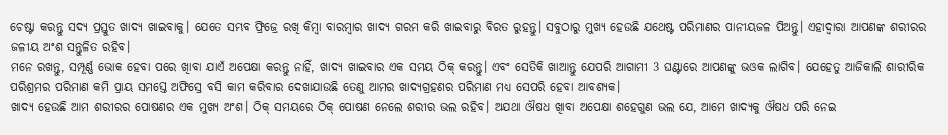ଚେଷ୍ଟା କରନ୍ତୁ ସଦ୍ୟ ପ୍ରସ୍ତୁତ ଖାଦ୍ୟ ଖାଇବାକୁ। ଯେତେ ସମ୍ଭବ ଫ୍ରିଜ୍ରେ ରଖି କିମ୍ୱା ବାରମ୍ବାର ଖାଦ୍ୟ ଗରମ କରି ଖାଇବାରୁ ବିରତ ରୁହନ୍ତୁ। ସବୁଠାରୁ ମୁଖ୍ୟ ହେଉଛି ଯଥେଷ୍ଟ ପରିମାଣର ପାନୀୟଜଳ ପିଅନ୍ତୁ। ଏହାଦ୍ୱାରା ଆପଣଙ୍କ ଶରୀରର ଜଳୀୟ ଅଂଶ ସନ୍ତୁଳିତ ରହିବ।
ମନେ ରଖନ୍ତୁ, ସମ୍ପୂର୍ଣ୍ଣ ଭୋକ ହେବା ପରେ ଖାିବା ଯାଏଁ ଅପେକ୍ଷା କରନ୍ତୁ ନାହିଁ, ଖାଦ୍ୟ ଖାଇବାର ଏକ ସମୟ ଠିକ୍ କରନ୍ତୁ। ଏବଂ ସେତିକି ଖାଆନ୍ତୁ ଯେପରି ଆଗାମୀ 3 ଘଣ୍ଟାରେ ଆପଣଙ୍କୁ ଭଓକ ଲାଗିବ। ଯେହେତୁ ଆଜିକାଲି ଶାରୀରିକ ପରିଶ୍ରମର ପରିମାଣ କମି ପ୍ରାୟ ସମସ୍ତେ ଅଫିସ୍ରେ ବସି କାମ କରିବାର ଦେଖାଯାଉଛି ତେଣୁ ଆମର ଖାଦ୍ୟଗ୍ରହଣର ପରିମାଣ ମଧ୍ୟ ସେପରି ହେବା ଆବଶ୍ୟକ।
ଖାଦ୍ୟ ହେଉଛି ଆମ ଶରୀରର ପୋଷଣର ଏକ ମୁଖ୍ୟ ଅଂଶ। ଠିକ୍ ସମୟରେ ଠିକ୍ ପୋଷଣ ନେଲେ ଶରୀର ଭଲ ରହିବ। ଅଯଥା ଔଷଧ ଖାିବା ଅପେକ୍ଷା ଶହେଗୁଣ ଭଲ ଯେ, ଆମେ ଖାଦ୍ୟକୁ ଔଷଧ ପରି ନେଇ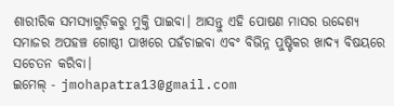ଶାରୀରିକ ସମସ୍ୟାଗୁଡ଼ିକରୁ ମୁକ୍ତି ପାଇବା। ଆସନ୍ତୁ ଏହି ପୋଷଣ ମାସର ଉଦ୍ଦେଶ୍ୟ ସମାଜର ଅପହଞ୍ଚ ଗୋଷ୍ଠୀ ପାଖରେ ପହଁଚାଇବା ଏବଂ ବିଭିନ୍ନ ପୁଷ୍ଟିକର ଖାଦ୍ୟ ବିଷୟରେ ସଚେତନ କରିବା।
ଇମେଲ୍ - jmohapatra13@gmail.com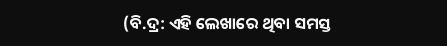(ବି.ଦ୍ର: ଏହି ଲେଖାରେ ଥିବା ସମସ୍ତ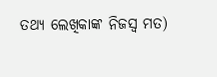ତଥ୍ୟ ଲେଖିକାଙ୍କ ନିଜସ୍ୱ ମତ)